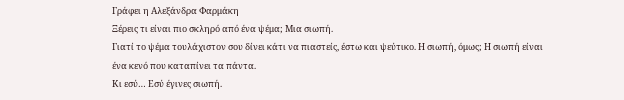Γράφει η Αλεξάνδρα Φαρμάκη
Ξέρεις τι είναι πιο σκληρό από ένα ψέμα; Μια σιωπή.
Γιατί το ψέμα τουλάχιστον σου δίνει κάτι να πιαστείς, έστω και ψεύτικο. Η σιωπή, όμως; Η σιωπή είναι ένα κενό που καταπίνει τα πάντα.
Κι εσύ… Εσύ έγινες σιωπή.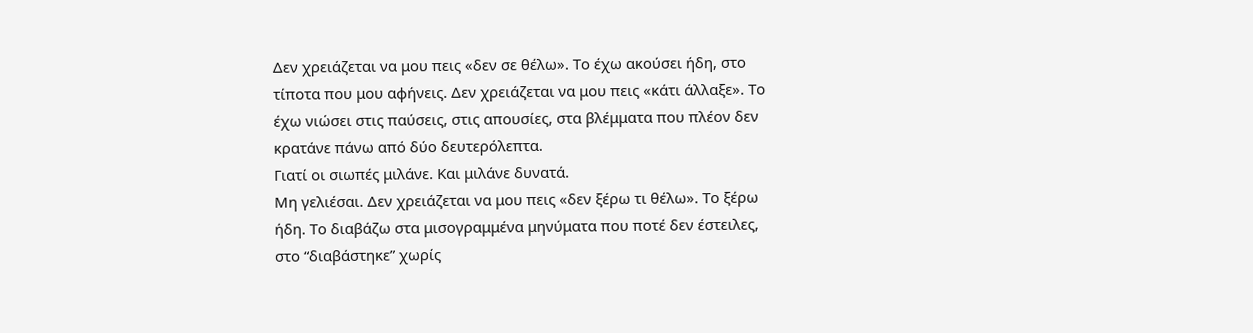Δεν χρειάζεται να μου πεις «δεν σε θέλω». Το έχω ακούσει ήδη, στο τίποτα που μου αφήνεις. Δεν χρειάζεται να μου πεις «κάτι άλλαξε». Το έχω νιώσει στις παύσεις, στις απουσίες, στα βλέμματα που πλέον δεν κρατάνε πάνω από δύο δευτερόλεπτα.
Γιατί οι σιωπές μιλάνε. Και μιλάνε δυνατά.
Μη γελιέσαι. Δεν χρειάζεται να μου πεις «δεν ξέρω τι θέλω». Το ξέρω ήδη. Το διαβάζω στα μισογραμμένα μηνύματα που ποτέ δεν έστειλες, στο “διαβάστηκε” χωρίς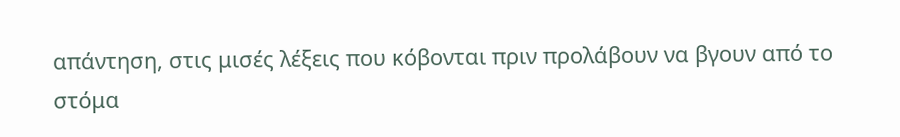απάντηση, στις μισές λέξεις που κόβονται πριν προλάβουν να βγουν από το στόμα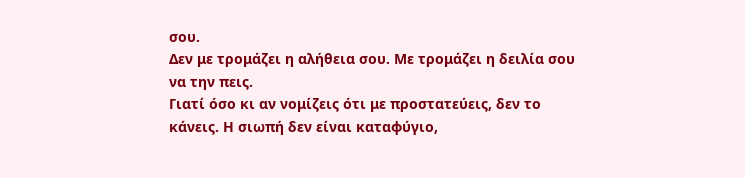σου.
Δεν με τρομάζει η αλήθεια σου. Με τρομάζει η δειλία σου να την πεις.
Γιατί όσο κι αν νομίζεις ότι με προστατεύεις, δεν το κάνεις. Η σιωπή δεν είναι καταφύγιο,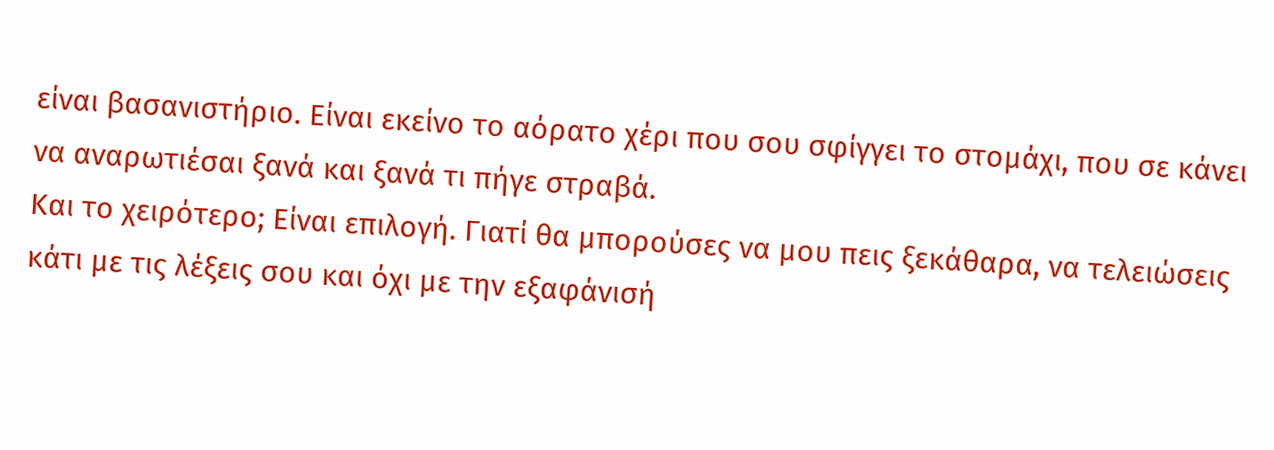είναι βασανιστήριο. Είναι εκείνο το αόρατο χέρι που σου σφίγγει το στομάχι, που σε κάνει να αναρωτιέσαι ξανά και ξανά τι πήγε στραβά.
Και το χειρότερο; Είναι επιλογή. Γιατί θα μπορούσες να μου πεις ξεκάθαρα, να τελειώσεις κάτι με τις λέξεις σου και όχι με την εξαφάνισή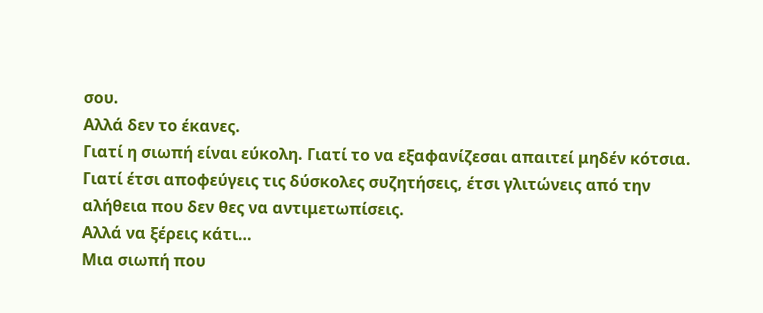σου.
Αλλά δεν το έκανες.
Γιατί η σιωπή είναι εύκολη. Γιατί το να εξαφανίζεσαι απαιτεί μηδέν κότσια. Γιατί έτσι αποφεύγεις τις δύσκολες συζητήσεις, έτσι γλιτώνεις από την αλήθεια που δεν θες να αντιμετωπίσεις.
Αλλά να ξέρεις κάτι…
Μια σιωπή που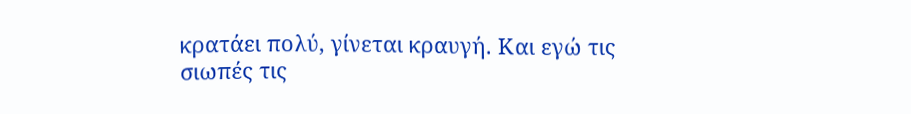κρατάει πολύ, γίνεται κραυγή. Και εγώ τις σιωπές τις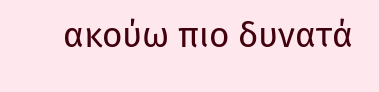ακούω πιο δυνατά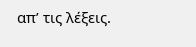απ’ τις λέξεις.